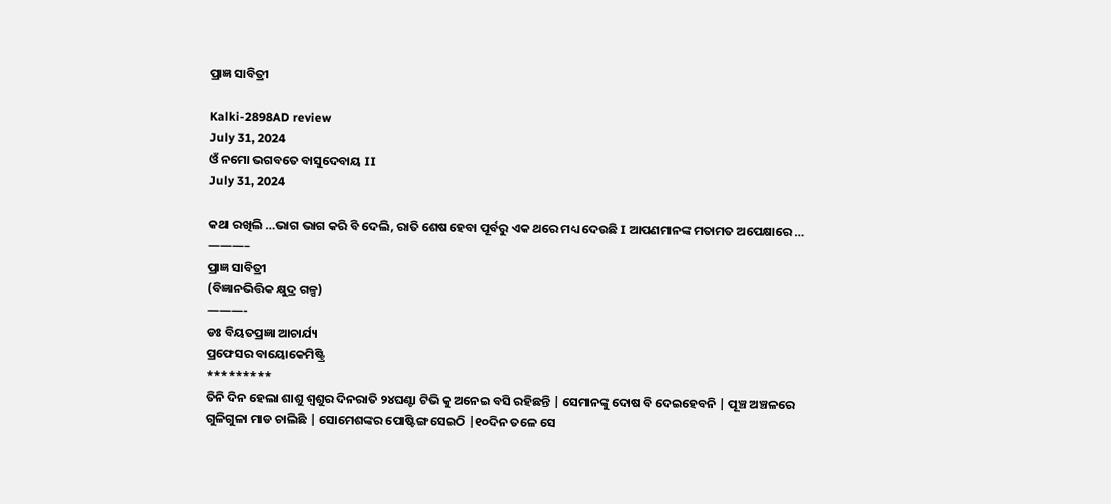ପ୍ରାଜ୍ଞ ସାବିତ୍ରୀ

Kalki-2898AD review
July 31, 2024
ଓଁ ନମୋ ଭଗବତେ ବାସୁଦେବାୟ II
July 31, 2024

କଥା ରଖିଲି …ଭାଗ ଭାଗ କରି ବି ଦେଲି, ରାତି ଶେଷ ହେବା ପୂର୍ବରୁ ଏକ ଥରେ ମଧ୍ୟ ଦେଉଛି I ଆପଣମାନଙ୍କ ମତାମତ ଅପେକ୍ଷାରେ …
———–
ପ୍ରାଜ୍ଞ ସାବିତ୍ରୀ
(ବିଜ୍ଞାନଭିତ୍ତିକ କ୍ଷୁଦ୍ର ଗଳ୍ପ)
———-
ଡଃ ବିୟତପ୍ରଜ୍ଞା ଆଚାର୍ଯ୍ୟ
ପ୍ରଫେସର ବାୟୋକେମିଷ୍ଟ୍ରି
*********
ତିନି ଦିନ ହେଲା ଶାଶୁ ଶ୍ୱଶୁର ଦିନରାତି ୨୪ଘଣ୍ଟା ଟିଭି କୁ ଅନେଇ ବସି ରହିଛନ୍ତି | ସେମାନଙ୍କୁ ଦୋଷ ବି ଦେଇହେବନି | ପୂଞ୍ଚ ଅଞ୍ଚଳରେ ଗୁଳିଗୁଳା ମାଡ ଚାଲିଛି | ସୋମେଶଙ୍କର ପୋଷ୍ଟିଙ୍ଗ ସେଇଠି |୧୦ଦିନ ତଳେ ସେ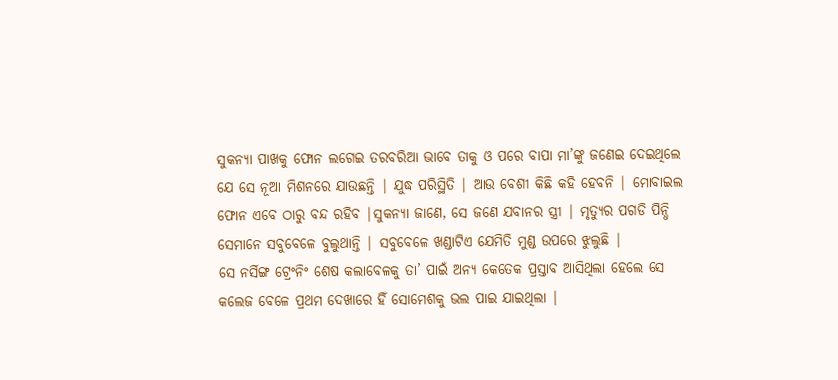ସୁକନ୍ୟା ପାଖକୁ ଫୋନ ଲଗେଇ ତରବରିଆ ଭାବେ ତାକୁ ଓ ପରେ ବାପା ମା’ଙ୍କୁ ଜଣେଇ ଦେଇଥିଲେ ଯେ ସେ ନୂଆ ମିଶନରେ ଯାଉଛନ୍ତି | ଯୁଦ୍ଧ ପରିସ୍ଥିତି | ଆଉ ବେଶୀ କିଛି କହି ହେବନି | ମୋବାଇଲ ଫୋନ ଏବେ ଠାରୁ ବନ୍ଦ ରହିବ |ସୁକନ୍ୟା ଜାଣେ, ସେ ଜଣେ ଯବାନର ସ୍ତ୍ରୀ | ମୃତ୍ୟୁର ପଗଡି ପିନ୍ଧି ସେମାନେ ସବୁବେଳେ ବୁଲୁଥାନ୍ତି | ସବୁବେଳେ ଖଣ୍ଡାଟିଏ ଯେମିତି ମୁଣ୍ଡ ଉପରେ ଝୁଲୁଛି |
ସେ ନର୍ସିଙ୍ଗ ଟ୍ରେଂନିଂ ଶେଷ କଲାବେଳକୁ ତା’ ପାଇଁ ଅନ୍ୟ କେତେକ ପ୍ରସ୍ତାବ ଆସିଥିଲା ହେଲେ ସେ କଲେଜ ବେଳେ ପ୍ରଥମ ଦେଖାରେ ହିଁ ସୋମେଶକୁ ଭଲ ପାଇ ଯାଇଥିଲା |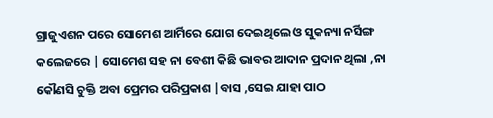ଗ୍ରାଜୁଏଶନ ପରେ ସୋମେଶ ଆର୍ମିରେ ଯୋଗ ଦେଇଥିଲେ ଓ ସୁକନ୍ୟା ନର୍ସିଙ୍ଗ କଲେଜରେ | ସୋମେଶ ସହ ନା ବେଶୀ କିଛି ଭାବର ଆଦାନ ପ୍ରଦାନ ଥିଲା ,ନା କୌଣସି ଚୁକ୍ତି ଅବା ପ୍ରେମର ପରିପ୍ରକାଶ |ବାସ ,ସେଇ ଯାହା ପାଠ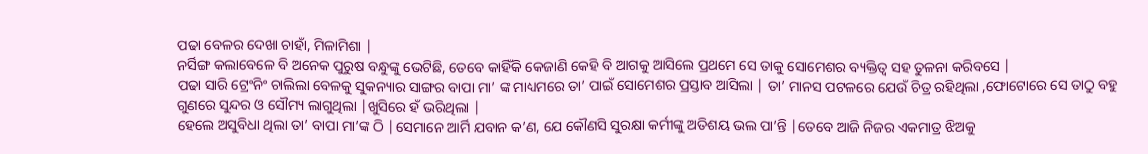ପଢା ବେଳର ଦେଖା ଚାହାଁ, ମିଳାମିଶା |
ନର୍ସିଙ୍ଗ କଲାବେଳେ ବି ଅନେକ ପୁରୁଷ ବନ୍ଧୁଙ୍କୁ ଭେଟିଛି, ତେବେ କାହିଁକି କେଜାଣି କେହି ବି ଆଗକୁ ଆସିଲେ ପ୍ରଥମେ ସେ ତାକୁ ସୋମେଶର ବ୍ୟକ୍ତିତ୍ୱ ସହ ତୁଳନା କରିବସେ |
ପଢା ସାରି ଟ୍ରେଂନିଂ ଚାଲିଲା ବେଳକୁ ସୁକନ୍ୟାର ସାଙ୍ଗର ବାପା ମା’ ଙ୍କ ମାଧ୍ୟମରେ ତା’ ପାଇଁ ସୋମେଶର ପ୍ରସ୍ତାବ ଆସିଲା | ତା’ ମାନସ ପଟଳରେ ଯେଉଁ ଚିତ୍ର ରହିଥିଲା ,ଫୋଟୋରେ ସେ ତାଠୁ ବହୁ ଗୁଣରେ ସୁନ୍ଦର ଓ ସୌମ୍ୟ ଲାଗୁଥିଲା |ଖୁସିରେ ହଁ ଭରିଥିଲା |
ହେଲେ ଅସୁବିଧା ଥିଲା ତା’ ବାପା ମା’ଙ୍କ ଠି |ସେମାନେ ଆର୍ମି ଯବାନ କ’ଣ, ଯେ କୌଣସି ସୁରକ୍ଷା କର୍ମୀଙ୍କୁ ଅତିଶୟ ଭଲ ପା’ନ୍ତି |ତେବେ ଆଜି ନିଜର ଏକମାତ୍ର ଝିଅକୁ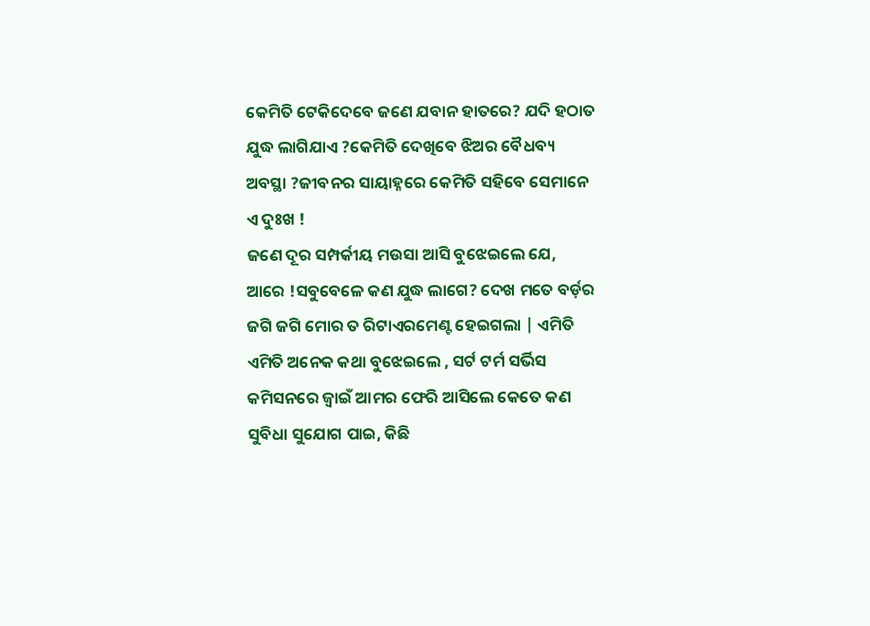କେମିତି ଟେକିଦେବେ ଜଣେ ଯବାନ ହାତରେ? ଯଦି ହଠାତ ଯୁଦ୍ଧ ଲାଗିଯାଏ ?କେମିତି ଦେଖିବେ ଝିଅର ବୈଧବ୍ୟ ଅବସ୍ଥା ?ଜୀବନର ସାୟାହ୍ନରେ କେମିତି ସହିବେ ସେମାନେ ଏ ଦୁଃଖ !
ଜଣେ ଦୂର ସମ୍ପର୍କୀୟ ମଉସା ଆସି ବୁଝେଇଲେ ଯେ, ଆରେ !ସବୁବେଳେ କଣ ଯୁଦ୍ଧ ଲାଗେ? ଦେଖ ମତେ ବର୍ଡ଼ର ଜଗି ଜଗି ମୋର ତ ରିଟାଏରମେଣ୍ଟ ହେଇଗଲା | ଏମିତି ଏମିତି ଅନେକ କଥା ବୁଝେଇଲେ , ସର୍ଟ ଟର୍ମ ସର୍ଭିସ କମିସନରେ ଜ୍ୱାଇଁ ଆମର ଫେରି ଆସିଲେ କେତେ କଣ ସୁବିଧା ସୁଯୋଗ ପାଇ, କିଛି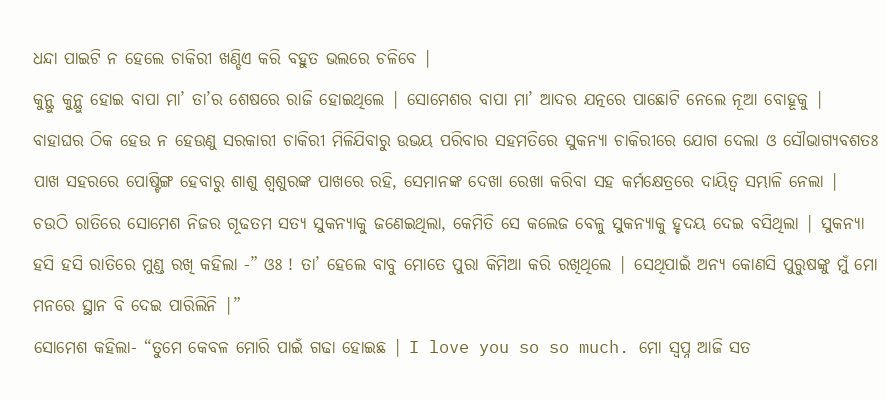ଧନ୍ଦା ପାଇଟି ନ ହେଲେ ଚାକିରୀ ଖଣ୍ଡିଏ କରି ବହୁତ ଭଲରେ ଚଳିବେ |
କୁନ୍ଥୁ କୁନ୍ଥୁ ହୋଇ ବାପା ମା’ ତା’ର ଶେଷରେ ରାଜି ହୋଇଥିଲେ | ସୋମେଶର ବାପା ମା’ ଆଦର ଯତ୍ନରେ ପାଛୋଟି ନେଲେ ନୂଆ ବୋହୂକୁ | ବାହାଘର ଠିକ ହେଉ ନ ହେଉଣୁ ସରକାରୀ ଚାକିରୀ ମିଳିଯିବାରୁ ଉଭୟ ପରିବାର ସହମତିରେ ସୁକନ୍ୟା ଚାକିରୀରେ ଯୋଗ ଦେଲା ଓ ସୌଭାଗ୍ୟବଶତଃ ପାଖ ସହରରେ ପୋଷ୍ଟିଙ୍ଗ ହେବାରୁ ଶାଶୁ ଶ୍ୱଶୁରଙ୍କ ପାଖରେ ରହି, ସେମାନଙ୍କ ଦେଖା ରେଖା କରିବା ସହ କର୍ମକ୍ଷେତ୍ରରେ ଦାୟିତ୍ୱ ସମ୍ଭାଳି ନେଲା |
ଚଉଠି ରାତିରେ ସୋମେଶ ନିଜର ଗୂଢତମ ସତ୍ୟ ସୁକନ୍ୟାକୁ ଜଣେଇଥିଲା, କେମିତି ସେ କଲେଜ ବେଳୁ ସୁକନ୍ୟାକୁ ହୃଦୟ ଦେଇ ବସିଥିଲା | ସୁକନ୍ୟା ହସି ହସି ରାତିରେ ମୁଣ୍ଡ ରଖି କହିଲା -” ଓଃ ! ତା’ ହେଲେ ବାବୁ ମୋତେ ପୁରା କିମିଆ କରି ରଖିଥିଲେ | ସେଥିପାଇଁ ଅନ୍ୟ କୋଣସି ପୁରୁଷଙ୍କୁ ମୁଁ ମୋ ମନରେ ସ୍ଥାନ ବି ଦେଇ ପାରିଲିନି |”
ସୋମେଶ କହିଲା- “ତୁମେ କେବଳ ମୋରି ପାଇଁ ଗଢା ହୋଇଛ | I love you so so much. ମୋ ସ୍ୱପ୍ନ ଆଜି ସତ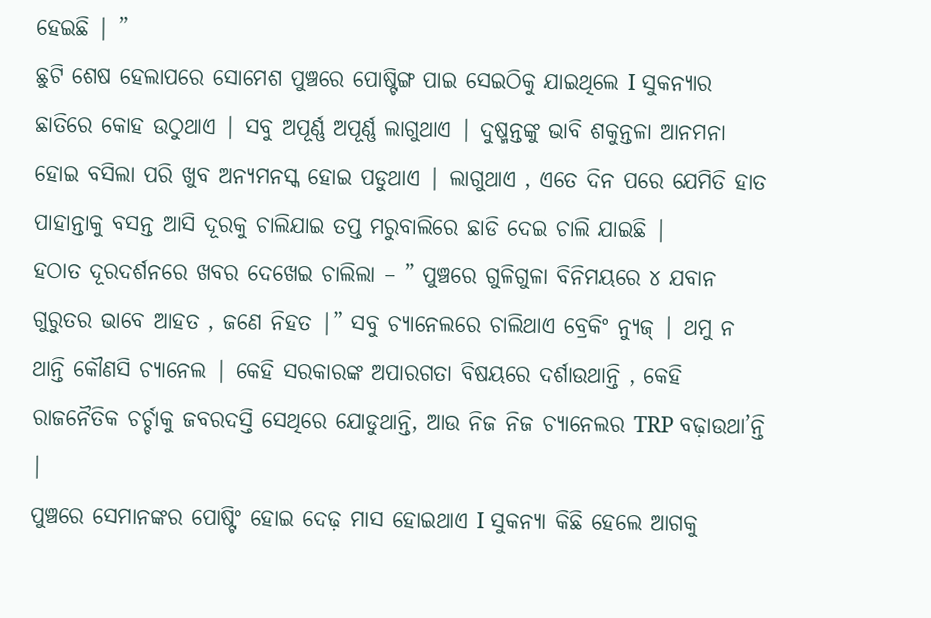ହେଇଛି | ”
ଛୁଟି ଶେଷ ହେଲାପରେ ସୋମେଶ ପୁଞ୍ଚରେ ପୋଷ୍ଟିଙ୍ଗ ପାଇ ସେଇଠିକୁ ଯାଇଥିଲେ I ସୁକନ୍ୟାର ଛାତିରେ କୋହ ଉଠୁଥାଏ | ସବୁ ଅପୂର୍ଣ୍ଣ ଅପୂର୍ଣ୍ଣ ଲାଗୁଥାଏ | ଦୁଷ୍ମନ୍ତଙ୍କୁ ଭାବି ଶକୁନ୍ତଳା ଆନମନା ହୋଇ ବସିଲା ପରି ଖୁବ ଅନ୍ୟମନସ୍କ ହୋଇ ପଡୁଥାଏ | ଲାଗୁଥାଏ , ଏତେ ଦିନ ପରେ ଯେମିତି ହାତ ପାହାନ୍ତାକୁ ବସନ୍ତ ଆସି ଦୂରକୁ ଚାଲିଯାଇ ତପ୍ତ ମରୁବାଲିରେ ଛାଡି ଦେଇ ଚାଲି ଯାଇଛି |
ହଠାତ ଦୂରଦର୍ଶନରେ ଖବର ଦେଖେଇ ଚାଲିଲା – ” ପୁଞ୍ଚରେ ଗୁଳିଗୁଳା ବିନିମୟରେ ୪ ଯବାନ ଗୁରୁତର ଭାବେ ଆହତ , ଜଣେ ନିହତ |” ସବୁ ଚ୍ୟାନେଲରେ ଚାଲିଥାଏ ବ୍ରେକିଂ ନ୍ୟୁଜ୍ | ଥମୁ ନ ଥାନ୍ତି କୌଣସି ଚ୍ୟାନେଲ | କେହି ସରକାରଙ୍କ ଅପାରଗତା ବିଷୟରେ ଦର୍ଶାଉଥାନ୍ତି , କେହି ରାଜନୈତିକ ଚର୍ଚ୍ଚାକୁ ଜବରଦସ୍ତି ସେଥିରେ ଯୋଡୁଥାନ୍ତି, ଆଉ ନିଜ ନିଜ ଚ୍ୟାନେଲର TRP ବଢ଼ାଉଥା’ନ୍ତି |
ପୁଞ୍ଚରେ ସେମାନଙ୍କର ପୋଷ୍ଟିଂ ହୋଇ ଦେଢ଼ ମାସ ହୋଇଥାଏ I ସୁକନ୍ୟା କିଛି ହେଲେ ଆଗକୁ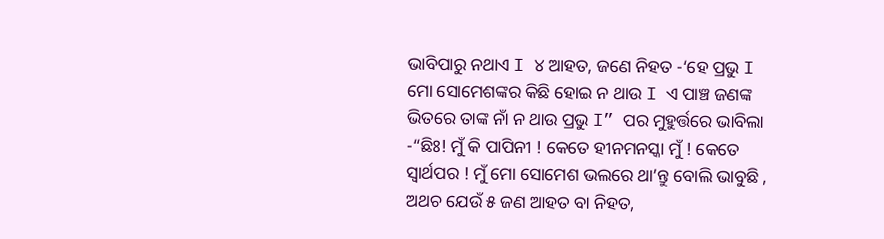ଭାବିପାରୁ ନଥାଏ I ୪ ଆହତ, ଜଣେ ନିହତ -‘ହେ ପ୍ରଭୁ I ମୋ ସୋମେଶଙ୍କର କିଛି ହୋଇ ନ ଥାଉ I ଏ ପାଞ୍ଚ ଜଣଙ୍କ ଭିତରେ ତାଙ୍କ ନାଁ ନ ଥାଉ ପ୍ରଭୁ I” ପର ମୁହୁର୍ତ୍ତରେ ଭାବିଲା -“ଛିଃ! ମୁଁ କି ପାପିନୀ ! କେତେ ହୀନମନସ୍କା ମୁଁ ! କେତେ ସ୍ୱାର୍ଥପର ! ମୁଁ ମୋ ସୋମେଶ ଭଲରେ ଥା’ନ୍ତୁ ବୋଲି ଭାବୁଛି , ଅଥଚ ଯେଉଁ ୫ ଜଣ ଆହତ ବା ନିହତ,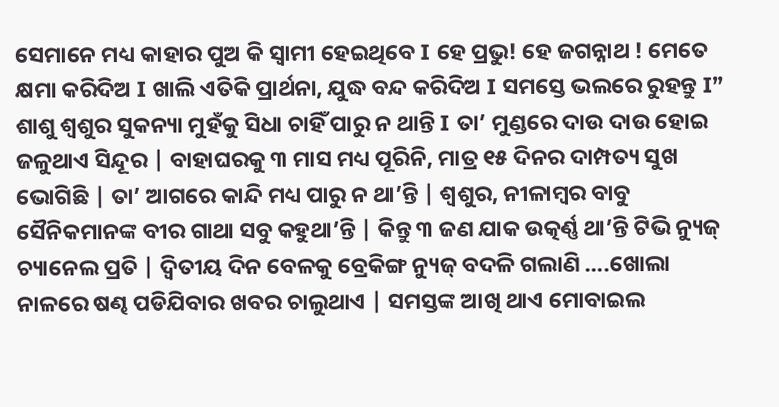ସେମାନେ ମଧ୍ୟ କାହାର ପୁଅ କି ସ୍ୱାମୀ ହେଇଥିବେ I ହେ ପ୍ରଭୁ! ହେ ଜଗନ୍ନାଥ ! ମେତେ କ୍ଷମା କରିଦିଅ I ଖାଲି ଏତିକି ପ୍ରାର୍ଥନା, ଯୁଦ୍ଧ ବନ୍ଦ କରିଦିଅ I ସମସ୍ତେ ଭଲରେ ରୁହନ୍ତୁ I”
ଶାଶୁ ଶ୍ୱଶୁର ସୁକନ୍ୟା ମୁହଁକୁ ସିଧା ଚାହିଁ ପାରୁ ନ ଥାନ୍ତି I ତା’ ମୁଣ୍ଡରେ ଦାଉ ଦାଉ ହୋଇ ଜଳୁଥାଏ ସିନ୍ଦୂର | ବାହାଘରକୁ ୩ ମାସ ମଧ୍ୟ ପୂରିନି, ମାତ୍ର ୧୫ ଦିନର ଦାମ୍ପତ୍ୟ ସୁଖ ଭୋଗିଛି | ତା’ ଆଗରେ କାନ୍ଦି ମଧ୍ୟ ପାରୁ ନ ଥା’ନ୍ତି | ଶ୍ୱଶୁର, ନୀଳାମ୍ବର ବାବୁ ସୈନିକମାନଙ୍କ ବୀର ଗାଥା ସବୁ କହୁଥା’ନ୍ତି | କିନ୍ତୁ ୩ ଜଣ ଯାକ ଉତ୍କର୍ଣ୍ଣ ଥା’ନ୍ତି ଟିଭି ନ୍ୟୁଜ୍ ଚ୍ୟାନେଲ ପ୍ରତି | ଦ୍ୱିତୀୟ ଦିନ ବେଳକୁ ବ୍ରେକିଙ୍ଗ ନ୍ୟୁଜ୍ ବଦଳି ଗଲାଣି ….ଖୋଲା ନାଳରେ ଷଣ୍ଢ ପଡିଯିବାର ଖବର ଚାଲୁଥାଏ | ସମସ୍ତଙ୍କ ଆଖି ଥାଏ ମୋବାଇଲ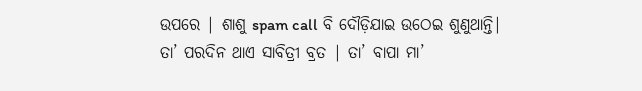ଉପରେ | ଶାଶୁ spam call ବି ଦୌଡ଼ିଯାଇ ଉଠେଇ ଶୁଣୁଥାନ୍ତି|
ତା’ ପରଦିନ ଥାଏ ସାବିତ୍ରୀ ବ୍ରତ | ତା’ ବାପା ମା’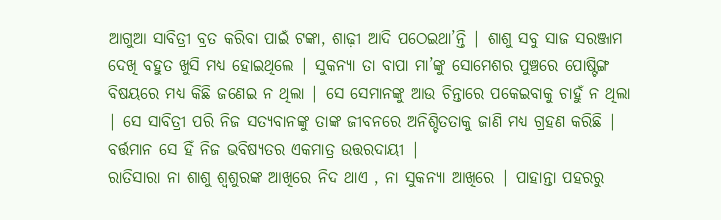ଆଗୁଆ ସାବିତ୍ରୀ ବ୍ରତ କରିବା ପାଇଁ ଟଙ୍କା, ଶାଢ଼ୀ ଆଦି ପଠେଇଥା’ନ୍ତି | ଶାଶୁ ସବୁ ସାଜ ସରଞ୍ଜାମ ଦେଖି ବହୁତ ଖୁସି ମଧ୍ୟ ହୋଇଥିଲେ | ସୁକନ୍ୟା ତା ବାପା ମା’ଙ୍କୁ ସୋମେଶର ପୁଞ୍ଚରେ ପୋଷ୍ଟିଙ୍ଗ ବିଷୟରେ ମଧ୍ୟ କିଛି ଜଣେଇ ନ ଥିଲା | ସେ ସେମାନଙ୍କୁ ଆଉ ଚିନ୍ତାରେ ପକେଇବାକୁ ଚାହୁଁ ନ ଥିଲା | ସେ ସାବିତ୍ରୀ ପରି ନିଜ ସତ୍ୟବାନଙ୍କୁ ତାଙ୍କ ଜୀବନରେ ଅନିଶ୍ଚିତତାକୁ ଜାଣି ମଧ୍ୟ ଗ୍ରହଣ କରିଛି | ବର୍ତ୍ତମାନ ସେ ହିଁ ନିଜ ଭବିଷ୍ୟତର ଏକମାତ୍ର ଉତ୍ତରଦାୟୀ |
ରାତିସାରା ନା ଶାଶୁ ଶ୍ୱଶୁରଙ୍କ ଆଖିରେ ନିଦ ଥାଏ , ନା ସୁକନ୍ୟା ଆଖିରେ | ପାହାନ୍ତା ପହରରୁ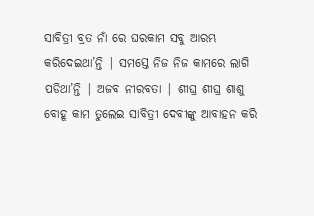ସାବିତ୍ରୀ ବ୍ରତ ନାଁ ରେ ଘରକାମ ସବୁ ଆରମ୍ଭ କରିଦେଇଥା’ନ୍ତି | ସମସ୍ତେ ନିଜ ନିଜ କାମରେ ଲାଗି ପଡିଥା’ନ୍ତି | ଅଜବ ନୀରବତା | ଶୀଘ୍ର ଶୀଘ୍ର ଶାଶୁ ବୋହୂ କାମ ତୁଲେଇ ସାବିତ୍ରୀ ଦେବୀଙ୍କୁ ଆବାହନ କରି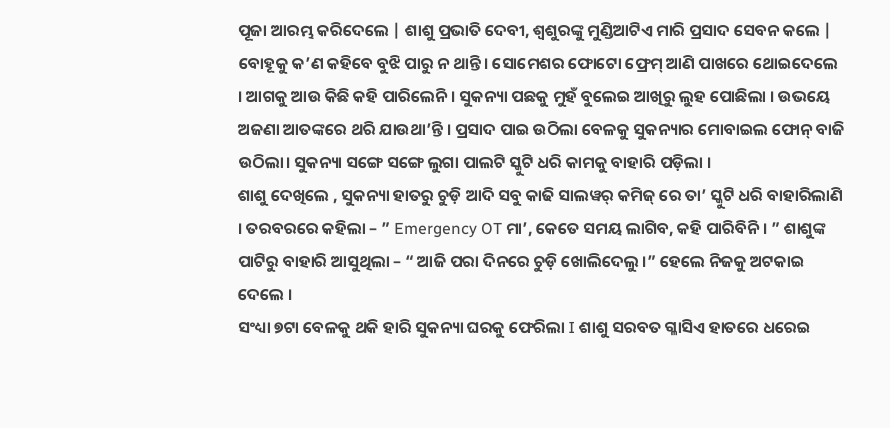ପୂଜା ଆରମ୍ଭ କରିଦେଲେ | ଶାଶୁ ପ୍ରଭାତି ଦେବୀ, ଶ୍ୱଶୁରଙ୍କୁ ମୁଣ୍ଡିଆଟିଏ ମାରି ପ୍ରସାଦ ସେବନ କଲେ | ବୋହୂକୁ କ’ଣ କହିବେ ବୁଝି ପାରୁ ନ ଥାନ୍ତି। ସୋମେଶର ଫୋଟୋ ଫ୍ରେମ୍ ଆଣି ପାଖରେ ଥୋଇଦେଲେ । ଆଗକୁ ଆଉ କିଛି କହି ପାରିଲେନି । ସୁକନ୍ୟା ପଛକୁ ମୁହଁ ବୁଲେଇ ଆଖିରୁ ଲୁହ ପୋଛିଲା । ଉଭୟେ ଅଜଣା ଆତଙ୍କରେ ଥରି ଯାଉଥା’ନ୍ତି । ପ୍ରସାଦ ପାଇ ଉଠିଲା ବେଳକୁ ସୁକନ୍ୟାର ମୋବାଇଲ ଫୋନ୍ ବାଜି ଉଠିଲା। ସୁକନ୍ୟା ସଙ୍ଗେ ସଙ୍ଗେ ଲୁଗା ପାଲଟି ସ୍କୁଟି ଧରି କାମକୁ ବାହାରି ପଡ଼ିଲା ।
ଶାଶୁ ଦେଖିଲେ , ସୁକନ୍ୟା ହାତରୁ ଚୁଡ଼ି ଆଦି ସବୁ କାଢି ସାଲୱର୍ କମିଜ୍ ରେ ତା’ ସ୍କୁଟି ଧରି ବାହାରିଲାଣି । ତରବରରେ କହିଲା – ” Emergency OT ମା’, କେତେ ସମୟ ଲାଗିବ, କହି ପାରିବିନି । ” ଶାଶୁଙ୍କ ପାଟିରୁ ବାହାରି ଆସୁଥିଲା – “ ଆଜି ପରା ଦିନରେ ଚୁଡ଼ି ଖୋଲିଦେଲୁ ।” ହେଲେ ନିଜକୁ ଅଟକାଇ ଦେଲେ ।
ସଂଧ୍ୟା ୭ଟା ବେଳକୁ ଥକି ହାରି ସୁକନ୍ୟା ଘରକୁ ଫେରିଲା I ଶାଶୁ ସରବତ ଗ୍ଳାସିଏ ହାତରେ ଧରେଇ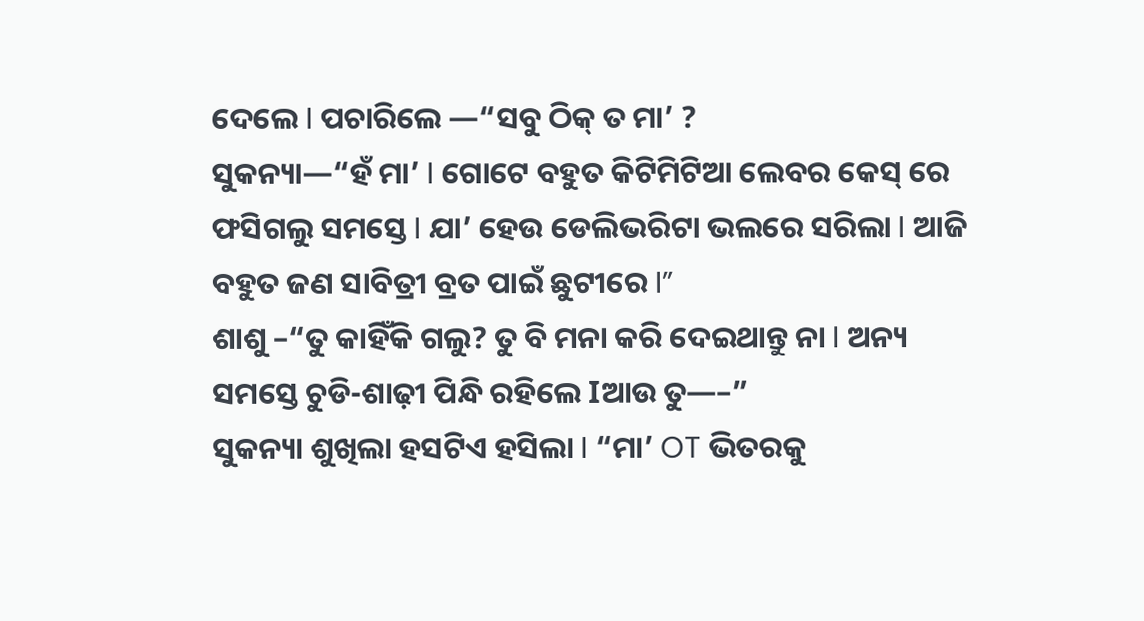ଦେଲେ I ପଚାରିଲେ —“ସବୁ ଠିକ୍ ତ ମା’ ?
ସୁକନ୍ୟା—“ହଁ ମା’ I ଗୋଟେ ବହୁତ କିଟିମିଟିଆ ଲେବର କେସ୍ ରେ ଫସିଗଲୁ ସମସ୍ତେ I ଯା’ ହେଉ ଡେଲିଭରିଟା ଭଲରେ ସରିଲା I ଆଜି ବହୁତ ଜଣ ସାବିତ୍ରୀ ବ୍ରତ ପାଇଁ ଛୁଟୀରେ I”
ଶାଶୁ –“ତୁ କାହିଁକି ଗଲୁ? ତୁ ବି ମନା କରି ଦେଇଥାନ୍ତୁ ନା I ଅନ୍ୟ ସମସ୍ତେ ଚୁଡି-ଶାଢ଼ୀ ପିନ୍ଧି ରହିଲେ Iଆଉ ତୁ—–”
ସୁକନ୍ୟା ଶୁଖିଲା ହସଟିଏ ହସିଲା I “ମା’ OT ଭିତରକୁ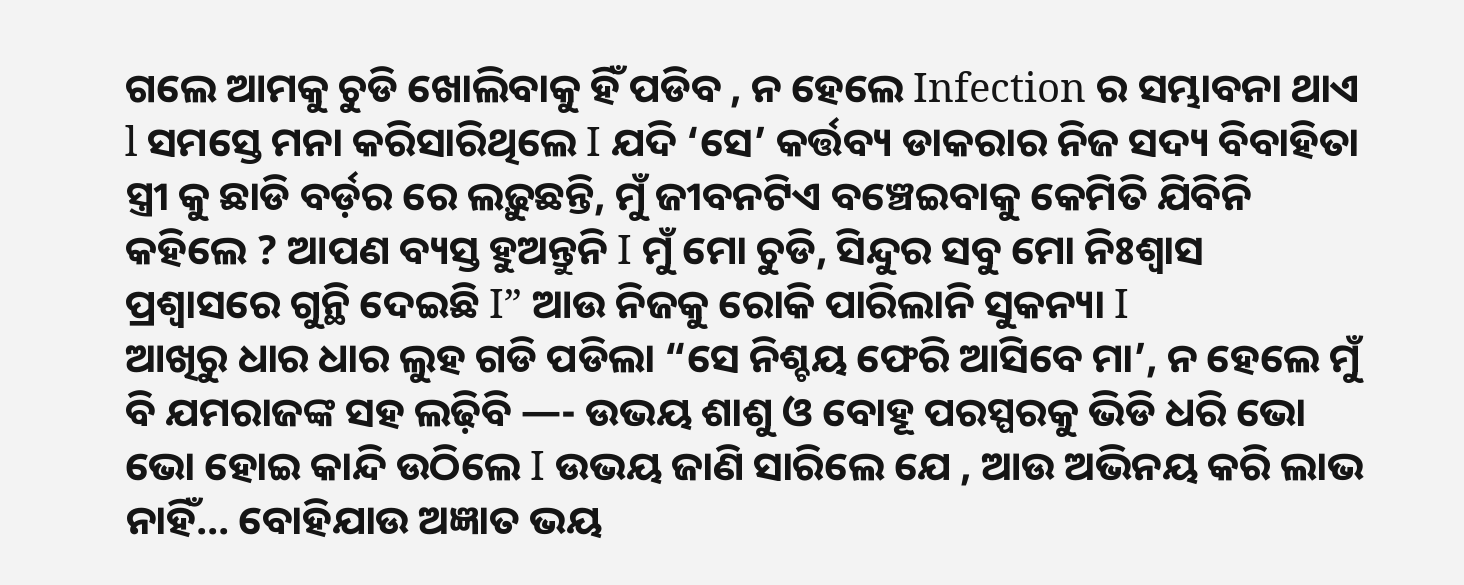ଗଲେ ଆମକୁ ଚୁଡି ଖୋଲିବାକୁ ହିଁ ପଡିବ , ନ ହେଲେ Infection ର ସମ୍ଭାବନା ଥାଏ l ସମସ୍ତେ ମନା କରିସାରିଥିଲେ I ଯଦି ‘ସେ’ କର୍ତ୍ତବ୍ୟ ଡାକରାର ନିଜ ସଦ୍ୟ ବିବାହିତା ସ୍ତ୍ରୀ କୁ ଛାଡି ବର୍ଡ଼ର ରେ ଲଢ଼ୁଛନ୍ତି, ମୁଁ ଜୀବନଟିଏ ବଞ୍ଚେଇବାକୁ କେମିତି ଯିବିନି କହିଲେ ? ଆପଣ ବ୍ୟସ୍ତ ହୁଅନ୍ତୁନି I ମୁଁ ମୋ ଚୁଡି, ସିନ୍ଦୁର ସବୁ ମୋ ନିଃଶ୍ୱାସ ପ୍ରଶ୍ୱାସରେ ଗୁନ୍ଥି ଦେଇଛି I” ଆଉ ନିଜକୁ ରୋକି ପାରିଲାନି ସୁକନ୍ୟା I
ଆଖିରୁ ଧାର ଧାର ଲୁହ ଗଡି ପଡିଲା “ସେ ନିଶ୍ଚୟ ଫେରି ଆସିବେ ମା’, ନ ହେଲେ ମୁଁ ବି ଯମରାଜଙ୍କ ସହ ଲଢ଼ିବି —- ଉଭୟ ଶାଶୁ ଓ ବୋହୂ ପରସ୍ପରକୁ ଭିଡି ଧରି ଭୋ ଭୋ ହୋଇ କାନ୍ଦି ଉଠିଲେ I ଉଭୟ ଜାଣି ସାରିଲେ ଯେ , ଆଉ ଅଭିନୟ କରି ଲାଭ ନାହିଁ… ବୋହିଯାଉ ଅଜ୍ଞାତ ଭୟ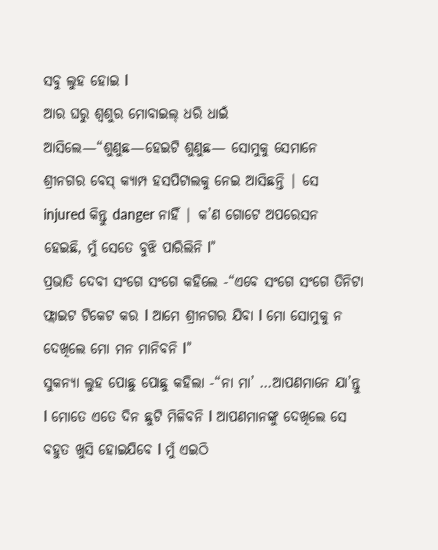ସବୁ ଲୁହ ହୋଇ I
ଆର ଘରୁ ଶ୍ୱଶୁର ମୋବାଇଲ୍ ଧରି ଧାଇଁ ଆସିଲେ—“ଶୁଣୁଛ—ହେଇଟି ଶୁଣୁଛ— ସୋମୁକୁ ସେମାନେ ଶ୍ରୀନଗର ବେସ୍ କ୍ୟାମ୍ପ ହସପିଟାଲକୁ ନେଇ ଆସିଛନ୍ତି | ସେ injured କିନ୍ତୁ danger ନାହିଁ | କ’ଣ ଗୋଟେ ଅପରେସନ ହେଇଛି, ମୁଁ ସେତେ ବୁଝି ପାରିଲିନି l”
ପ୍ରଭାତି ଦେବୀ ସଂଗେ ସଂଗେ କହିଲେ -“ଏବେ ସଂଗେ ସଂଗେ ତିନିଟା ଫ୍ଲାଇଟ ଟିକେଟ କର I ଆମେ ଶ୍ରୀନଗର ଯିବା I ମୋ ସୋମୁକୁ ନ ଦେଖିଲେ ମୋ ମନ ମାନିବନି I”
ସୁକନ୍ୟା ଲୁହ ପୋଛୁ ପୋଛୁ କହିଲା -“ନା ମା’ …ଆପଣମାନେ ଯା’ନ୍ତୁ I ମୋତେ ଏତେ ଦିନ ଛୁଟି ମିଳିବନି I ଆପଣମାନଙ୍କୁ ଦେଖିଲେ ସେ ବହୁତ ଖୁସି ହୋଇଯିବେ I ମୁଁ ଏଇଠି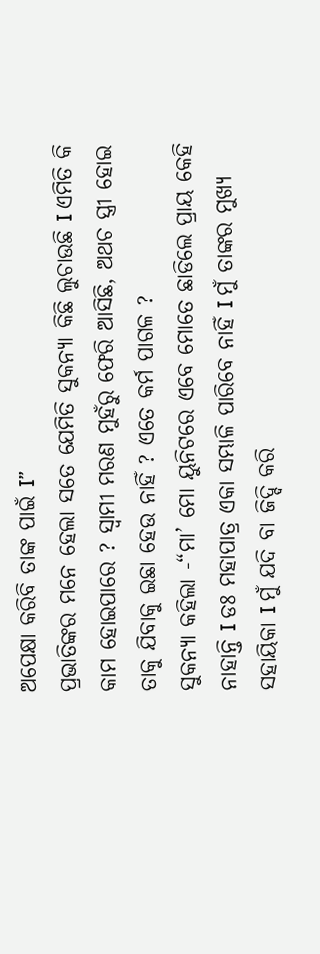ଅପେକ୍ଷା କରିବି ତାଙ୍କ ପାଇଁ I”
ପ୍ରଭାତିଙ୍କର ମନେ ହେଲା ସତେ ଯେମିତି ସୁକନ୍ୟା କିଛି ଲୁଚାଉଛି I ଏମିତି କି କାମ ହୋଇପାରେ ? ସ୍ୱାମୀ ମରଣ ମୁହଁରୁ ଫେରି ଆସିଛି, ଅଥଚ ସ୍ତ୍ରୀ ହୋଇ ତାକୁ ଯିବାକୁ ଇଛା ହେଉ ନାହିଁ ? ଏତେ କର୍ମ ପାଗଳ ?
ସୁକନ୍ୟା କହିଲା -“ମା’ ମୋ ୟୁନିଟରେ ଏବେ ମୋତେ ଛାଡିଲେ ପ୍ରାୟ କେହି ନାହାନ୍ତି I ଡଃ ମହାପାତ୍ର ଏକା ସମ୍ଭାଳି ପାରିବେ ନାହିଁ I ମୁଁ ତାଙ୍କର ମୁଖ୍ୟ ସହାୟିକା I ମୁଁ ଯଦି ବା ଜିଦ୍ଦି କରି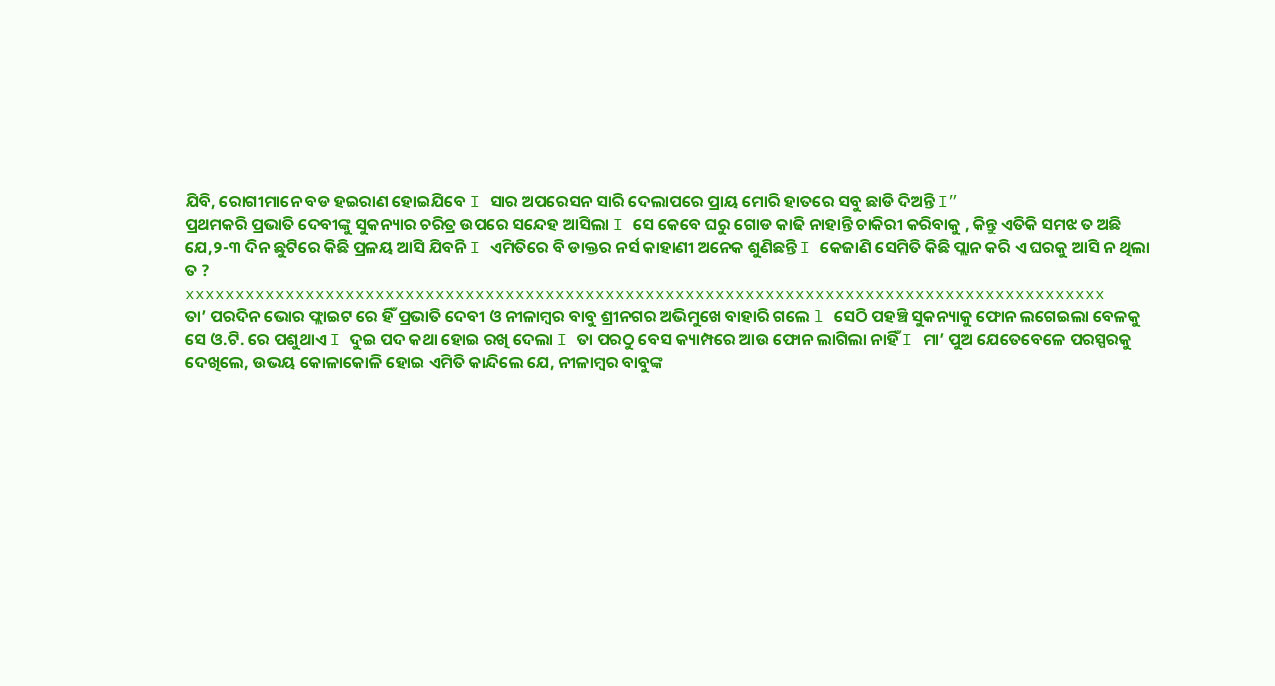ଯିବି, ରୋଗୀମାନେ ବଡ ହଇରାଣ ହୋଇଯିବେ I ସାର ଅପରେସନ ସାରି ଦେଲାପରେ ପ୍ରାୟ ମୋରି ହାତରେ ସବୁ ଛାଡି ଦିଅନ୍ତି I”
ପ୍ରଥମକରି ପ୍ରଭାତି ଦେବୀଙ୍କୁ ସୁକନ୍ୟାର ଚରିତ୍ର ଉପରେ ସନ୍ଦେହ ଆସିଲା I ସେ କେବେ ଘରୁ ଗୋଡ କାଢି ନାହାନ୍ତି ଚାକିରୀ କରିବାକୁ , କିନ୍ତୁ ଏତିକି ସମଝ ତ ଅଛି ଯେ,୨-୩ ଦିନ ଛୁଟିରେ କିଛି ପ୍ରଳୟ ଆସି ଯିବନି I ଏମିତିରେ ବି ଡାକ୍ତର ନର୍ସ କାହାଣୀ ଅନେକ ଶୁଣିଛନ୍ତି I କେଜାଣି ସେମିତି କିଛି ପ୍ଲାନ କରି ଏ ଘରକୁ ଆସି ନ ଥିଲା ତ ?
xxxxxxxxxxxxxxxxxxxxxxxxxxxxxxxxxxxxxxxxxxxxxxxxxxxxxxxxxxxxxxxxxxxxxxxxxxxxxxxxxxxxxxxxxxxx
ତା’ ପରଦିନ ଭୋର ଫ୍ଲାଇଟ ରେ ହିଁ ପ୍ରଭାତି ଦେବୀ ଓ ନୀଳାମ୍ବର ବାବୁ ଶ୍ରୀନଗର ଅଭିମୁଖେ ବାହାରି ଗଲେ l ସେଠି ପହଞ୍ଚି ସୁକନ୍ୟାକୁ ଫୋନ ଲଗେଇଲା ବେଳକୁ ସେ ଓ.ଟି. ରେ ପଶୁଥାଏ I ଦୁଇ ପଦ କଥା ହୋଇ ରଖି ଦେଲା I ତା ପରଠୁ ବେସ କ୍ୟାମ୍ପରେ ଆଉ ଫୋନ ଲାଗିଲା ନାହିଁ I ମା’ ପୁଅ ଯେତେବେଳେ ପରସ୍ପରକୁ ଦେଖିଲେ, ଉଭୟ କୋଳାକୋଳି ହୋଇ ଏମିତି କାନ୍ଦିଲେ ଯେ, ନୀଳାମ୍ବର ବାବୁଙ୍କ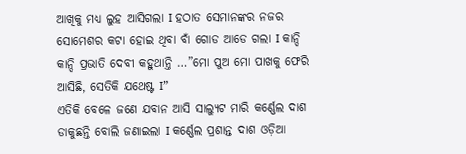ଆଖିକୁ ମଧ୍ୟ ଲୁହ ଆସିଗଲା I ହଠାତ ସେମାନଙ୍କର ନଜର ସୋମେଶର କଟା ହୋଇ ଥିବା ବାଁ ଗୋଡ ଆଡେ ଗଲା I କାନ୍ଦି କାନ୍ଦି ପ୍ରଭାତି ଦେବୀ କହୁଥାନ୍ତି …”ମୋ ପୁଅ ମୋ ପାଖକୁ ଫେରି ଆସିଛି, ସେତିକି ଯଥେଷ୍ଟ I”
ଏତିକି ବେଳେ ଜଣେ ଯବାନ ଆସି ସାଲ୍ୟୁଟ ମାରି କର୍ଣ୍ଣେଲ ଦାଶ ଡାକୁଛନ୍ତି ବୋଲି ଜଣାଇଲା I କର୍ଣ୍ଣେଲ ପ୍ରଶାନ୍ତ ଦାଶ ଓଡ଼ିଆ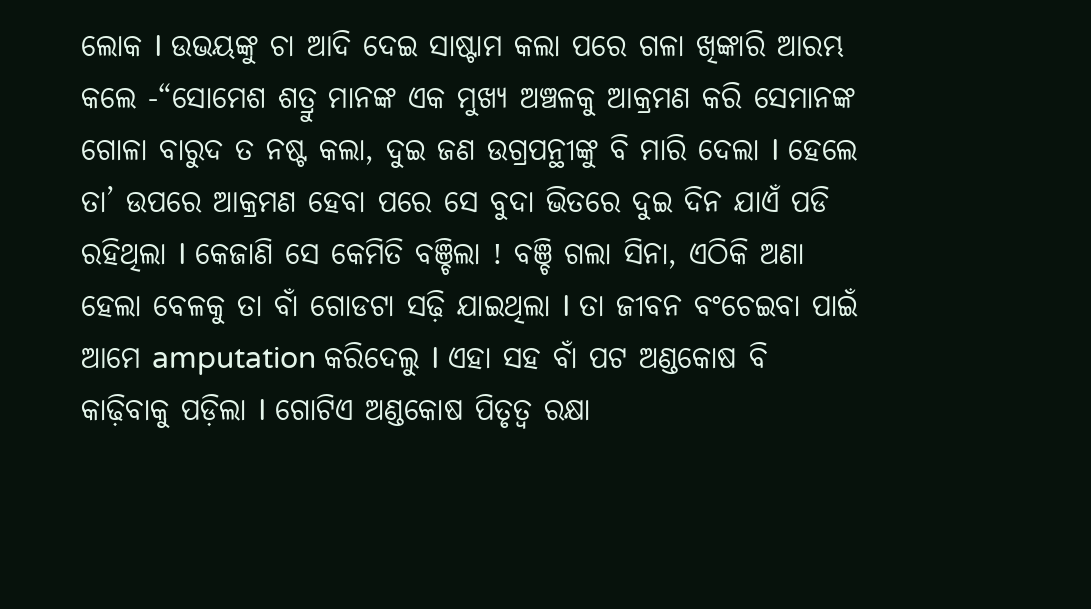ଲୋକ I ଉଭୟଙ୍କୁ ଚା ଆଦି ଦେଇ ସାଷ୍ଟାମ କଲା ପରେ ଗଳା ଖିଙ୍କାରି ଆରମ୍ଭ କଲେ -“ସୋମେଶ ଶତ୍ରୁ ମାନଙ୍କ ଏକ ମୁଖ୍ୟ ଅଞ୍ଚଳକୁ ଆକ୍ରମଣ କରି ସେମାନଙ୍କ ଗୋଳା ବାରୁଦ ତ ନଷ୍ଟ କଲା, ଦୁଇ ଜଣ ଉଗ୍ରପନ୍ଥୀଙ୍କୁ ବି ମାରି ଦେଲା I ହେଲେ ତା’ ଉପରେ ଆକ୍ରମଣ ହେବା ପରେ ସେ ବୁଦା ଭିତରେ ଦୁଇ ଦିନ ଯାଏଁ ପଡି ରହିଥିଲା I କେଜାଣି ସେ କେମିତି ବଞ୍ଚିଲା ! ବଞ୍ଚି ଗଲା ସିନା, ଏଠିକି ଅଣା ହେଲା ବେଳକୁ ତା ବାଁ ଗୋଡଟା ସଢ଼ି ଯାଇଥିଲା I ତା ଜୀବନ ବଂଚେଇବା ପାଇଁ ଆମେ amputation କରିଦେଲୁ I ଏହା ସହ ବାଁ ପଟ ଅଣ୍ଡକୋଷ ବି କାଢ଼ିବାକୁ ପଡ଼ିଲା I ଗୋଟିଏ ଅଣ୍ଡକୋଷ ପିତୃତ୍ୱ ରକ୍ଷା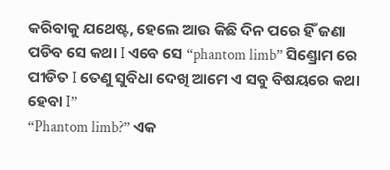କରିବାକୁ ଯଥେଷ୍ଟ, ହେଲେ ଆଉ କିଛି ଦିନ ପରେ ହିଁ ଜଣା ପଡିବ ସେ କଥା I ଏବେ ସେ “phantom limb” ସିଣ୍ଡ୍ରୋମ ରେ ପୀଡିତ I ତେଣୁ ସୁବିଧା ଦେଖି ଆମେ ଏ ସବୁ ବିଷୟରେ କଥା ହେବା I”
“Phantom limb?” ଏକ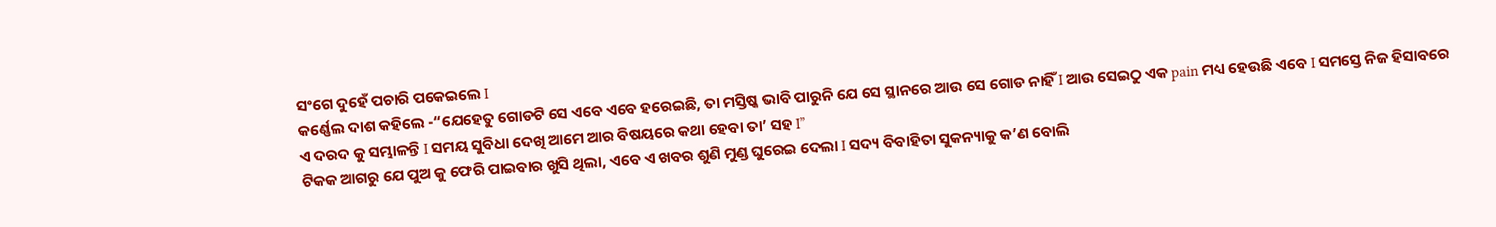ସଂଗେ ଦୁହେଁ ପଚାରି ପକେଇଲେ I
କର୍ଣ୍ଣେଲ ଦାଶ କହିଲେ -“ଯେହେତୁ ଗୋଡଟି ସେ ଏବେ ଏବେ ହରେଇଛି, ତା ମସ୍ତିଷ୍କ ଭାବି ପାରୁନି ଯେ ସେ ସ୍ଥାନରେ ଆଉ ସେ ଗୋଡ ନାହିଁ I ଆଉ ସେଇଠୁ ଏକ pain ମଧ୍ୟ ହେଉଛି ଏବେ I ସମସ୍ତେ ନିଜ ହିସାବରେ ଏ ଦରଦ କୁ ସମ୍ଭାଳନ୍ତି I ସମୟ ସୁବିଧା ଦେଖି ଆମେ ଆର ବିଷୟରେ କଥା ହେବା ତା’ ସହ I”
ଟିକକ ଆଗରୁ ଯେ ପୁଅ କୁ ଫେରି ପାଇବାର ଖୁସି ଥିଲା, ଏବେ ଏ ଖବର ଶୁଣି ମୁଣ୍ଡ ଘୁରେଇ ଦେଲା I ସଦ୍ୟ ବିବାହିତା ସୁକନ୍ୟାକୁ କ’ଣ ବୋଲି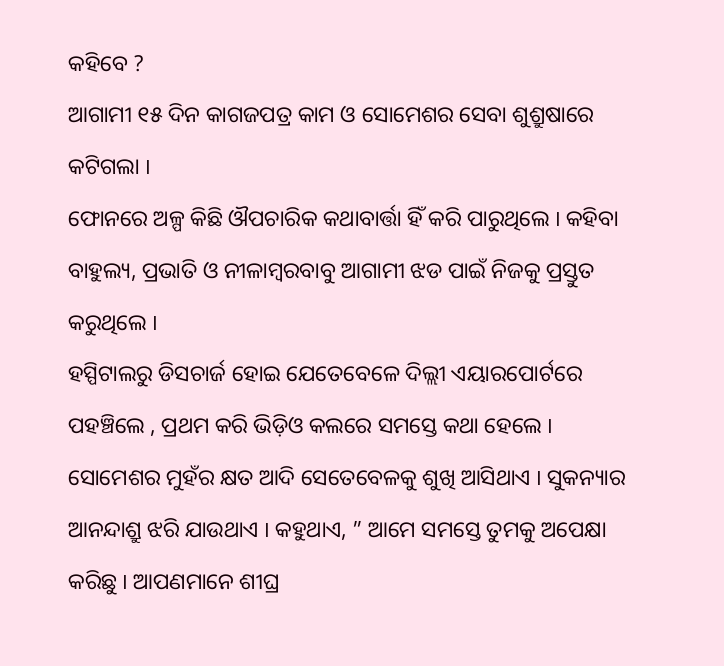କହିବେ ?
ଆଗାମୀ ୧୫ ଦିନ କାଗଜପତ୍ର କାମ ଓ ସୋମେଶର ସେବା ଶୁଶ୍ରୁଷାରେ କଟିଗଲା I
ଫୋନରେ ଅଳ୍ପ କିଛି ଔପଚାରିକ କଥାବାର୍ତ୍ତା ହିଁ କରି ପାରୁଥିଲେ I କହିବା ବାହୁଲ୍ୟ, ପ୍ରଭାତି ଓ ନୀଳାମ୍ବରବାବୁ ଆଗାମୀ ଝଡ ପାଇଁ ନିଜକୁ ପ୍ରସ୍ତୁତ କରୁଥିଲେ I
ହସ୍ପିଟାଲରୁ ଡିସଚାର୍ଜ ହୋଇ ଯେତେବେଳେ ଦିଲ୍ଲୀ ଏୟାରପୋର୍ଟରେ ପହଞ୍ଚିଲେ , ପ୍ରଥମ କରି ଭିଡ଼ିଓ କଲରେ ସମସ୍ତେ କଥା ହେଲେ I ସୋମେଶର ମୁହଁର କ୍ଷତ ଆଦି ସେତେବେଳକୁ ଶୁଖି ଆସିଥାଏ I ସୁକନ୍ୟାର ଆନନ୍ଦାଶ୍ରୁ ଝରି ଯାଉଥାଏ I କହୁଥାଏ, ” ଆମେ ସମସ୍ତେ ତୁମକୁ ଅପେକ୍ଷା କରିଛୁ I ଆପଣମାନେ ଶୀଘ୍ର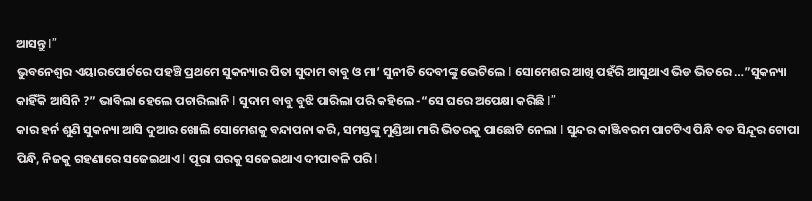ଆସନ୍ତୁ I”
ଭୁବନେଶ୍ୱର ଏୟାରପୋର୍ଟରେ ପହଞ୍ଚି ପ୍ରଥମେ ସୁକନ୍ୟାର ପିତା ସୁଦାମ ବାବୁ ଓ ମା’ ସୁନୀତି ଦେବୀଙ୍କୁ ଭେଟିଲେ I ସୋମେଶର ଆଖି ପହଁରି ଆସୁଥାଏ ଭିଡ ଭିତରେ …”ସୁକନ୍ୟା କାହିଁକି ଆସିନି ?” ଭାବିଲା ହେଲେ ପଚାରିଲାନି I ସୁଦାମ ବାବୁ ବୁଝି ପାରିଲା ପରି କହିଲେ -“ସେ ଘରେ ଅପେକ୍ଷା କରିଛି I”
କାର ହର୍ନ ଶୁଣି ସୁକନ୍ୟା ଆସି ଦୁଆର ଖୋଲି ସୋମେଶକୁ ବନ୍ଦାପନା କରି, ସମସ୍ତଙ୍କୁ ମୁଣ୍ଡିଆ ମାରି ଭିତରକୁ ପାଛୋଟି ନେଲା I ସୁନ୍ଦର କାଞ୍ଜିବରମ ପାଟଟିଏ ପିନ୍ଧି ବଡ ସିନ୍ଦୂର ଟୋପା ପିନ୍ଧି, ନିଜକୁ ଗହଣାରେ ସଜେଇଥାଏ I ପୂରା ଘରକୁ ସଜେଇଥାଏ ଦୀପାବଳି ପରି I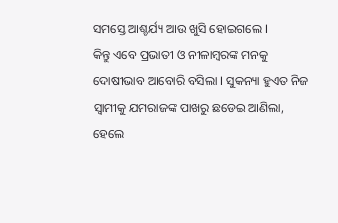ସମସ୍ତେ ଆଶ୍ଚର୍ଯ୍ୟ ଆଉ ଖୁସି ହୋଇଗଲେ I
କିନ୍ତୁ ଏବେ ପ୍ରଭାତୀ ଓ ନୀଳାମ୍ବରଙ୍କ ମନକୁ ଦୋଷୀଭାବ ଆବୋରି ବସିଲା I ସୁକନ୍ୟା ହୁଏତ ନିଜ ସ୍ୱାମୀକୁ ଯମରାଜଙ୍କ ପାଖରୁ ଛଡେଇ ଆଣିଲା, ହେଲେ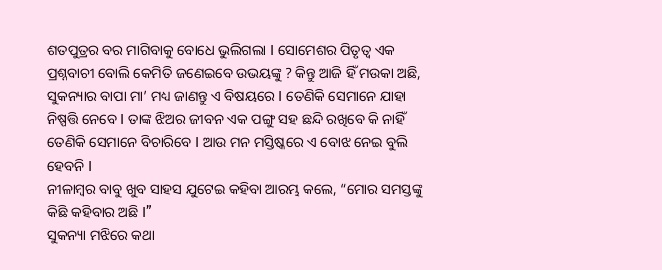ଶତପୁତ୍ରର ବର ମାଗିବାକୁ ବୋଧେ ଭୁଲିଗଲା I ସୋମେଶର ପିତୃତ୍ୱ ଏକ ପ୍ରଶ୍ନବାଚୀ ବୋଲି କେମିତି ଜଣେଇବେ ଉଭୟଙ୍କୁ ? କିନ୍ତୁ ଆଜି ହିଁ ମଉକା ଅଛି, ସୁକନ୍ୟାର ବାପା ମା’ ମଧ୍ୟ ଜାଣନ୍ତୁ ଏ ବିଷୟରେ I ତେଣିକି ସେମାନେ ଯାହା ନିଷ୍ପତ୍ତି ନେବେ I ତାଙ୍କ ଝିଅର ଜୀବନ ଏକ ପଙ୍ଗୁ ସହ ଛନ୍ଦି ରଖିବେ କି ନାହିଁ ତେଣିକି ସେମାନେ ବିଚାରିବେ I ଆଉ ମନ ମସ୍ତିଷ୍କରେ ଏ ବୋଝ ନେଇ ବୁଲି ହେବନି I
ନୀଳାମ୍ବର ବାବୁ ଖୁବ ସାହସ ଯୁଟେଇ କହିବା ଆରମ୍ଭ କଲେ, “ମୋର ସମସ୍ତଙ୍କୁ କିଛି କହିବାର ଅଛି I”
ସୁକନ୍ୟା ମଝିରେ କଥା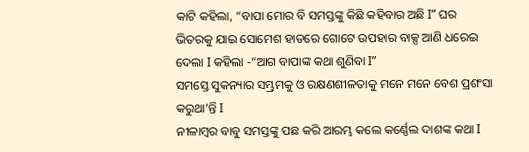କାଟି କହିଲା, “ବାପା ମୋର ବି ସମସ୍ତଙ୍କୁ କିଛି କହିବାର ଅଛି I” ଘର ଭିତରକୁ ଯାଇ ସୋମେଶ ହାତରେ ଗୋଟେ ଉପହାର ବାକ୍ସ ଆଣି ଧରେଇ ଦେଲା I କହିଲା -“ଆଗ ବାପାଙ୍କ କଥା ଶୁଣିବା I”
ସମସ୍ତେ ସୁକନ୍ୟାର ସମ୍ଭ୍ରମକୁ ଓ ରକ୍ଷଣଶୀଳତାକୁ ମନେ ମନେ ବେଶ ପ୍ରଶଂସା କରୁଥା’ନ୍ତି I
ନୀଳାମ୍ବର ବାବୁ ସମସ୍ତଙ୍କୁ ପଛ କରି ଆରମ୍ଭ କଲେ କର୍ଣ୍ଣେଲ ଦାଶଙ୍କ କଥା I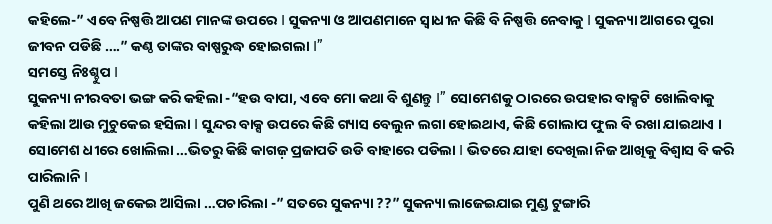କହିଲେ-” ଏବେ ନିଷ୍ପତ୍ତି ଆପଣ ମାନଙ୍କ ଉପରେ I ସୁକନ୍ୟା ଓ ଆପଣମାନେ ସ୍ୱାଧୀନ କିଛି ବି ନିଷ୍ପତ୍ତି ନେବାକୁ I ସୁକନ୍ୟା ଆଗରେ ପୁରା ଜୀବନ ପଡିଛି ….” କଣ୍ଠ ତାଙ୍କର ବାଷ୍ପରୁଦ୍ଧ ହୋଇଗଲା I”
ସମସ୍ତେ ନିଃଶ୍ଚୁପ I
ସୁକନ୍ୟା ନୀରବତା ଭଙ୍ଗ କରି କହିଲା -“ହଉ ବାପା, ଏବେ ମୋ କଥା ବି ଶୁଣନ୍ତୁ I” ସୋମେଶକୁ ଠାରରେ ଉପହାର ବାକ୍ସଟି ଖୋଲିବାକୁ କହିଲା ଆଉ ମୁଚୁକେଇ ହସିଲା I ସୁନ୍ଦର ବାକ୍ସ ଉପରେ କିଛି ଗ୍ୟାସ ବେଲୁନ ଲଗା ହୋଇଥାଏ, କିଛି ଗୋଲାପ ଫୁଲ ବି ରଖା ଯାଇଥାଏ । ସୋମେଶ ଧୀରେ ଖୋଲିଲା …ଭିତରୁ କିଛି କାଗଜ଼ ପ୍ରଜାପତି ଉଡି ବାହାରେ ପଡିଲା I ଭିତରେ ଯାହା ଦେଖିଲା ନିଜ ଆଖିକୁ ବିଶ୍ୱାସ ବି କରି ପାରିଲାନି I
ପୁଣି ଥରେ ଆଖି ଜକେଇ ଆସିଲା …ପଚାରିଲା -” ସତରେ ସୁକନ୍ୟା ??” ସୁକନ୍ୟା ଲାଜେଇଯାଇ ମୁଣ୍ଡ ଟୁଙ୍ଗାରି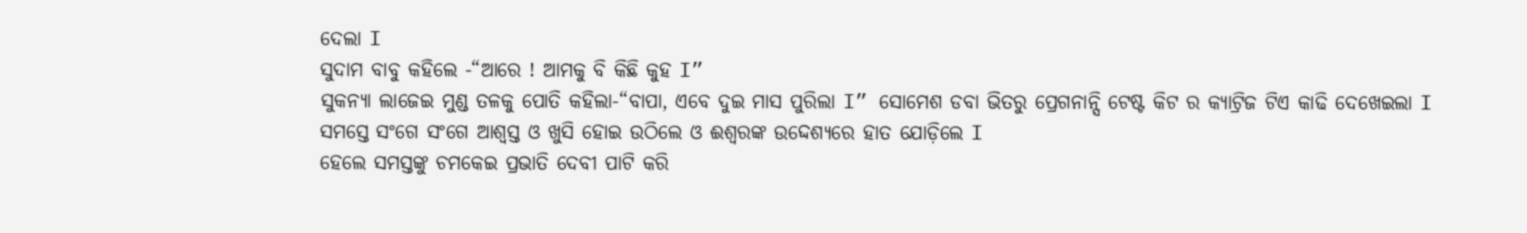ଦେଲା I
ସୁଦାମ ବାବୁ କହିଲେ -“ଆରେ ! ଆମକୁ ବି କିଛି କୁହ I”
ସୁକନ୍ୟା ଲାଜେଇ ମୁଣ୍ଡ ତଳକୁ ପୋତି କହିଲା-“ବାପା, ଏବେ ଦୁଇ ମାସ ପୁରିଲା I” ସୋମେଶ ଡବା ଭିତରୁ ପ୍ରେଗନାନ୍ସି ଟେଷ୍ଟ କିଟ ର କ୍ୟାଟ୍ରିଜ ଟିଏ କାଢି ଦେଖେଇଲା I
ସମସ୍ତେ ସଂଗେ ସଂଗେ ଆଶ୍ୱସ୍ତ ଓ ଖୁସି ହୋଇ ଉଠିଲେ ଓ ଈଶ୍ୱରଙ୍କ ଉଦ୍ଦେଶ୍ୟରେ ହାତ ଯୋଡ଼ିଲେ I
ହେଲେ ସମସ୍ତଙ୍କୁ ଚମକେଇ ପ୍ରଭାତି ଦେବୀ ପାଟି କରି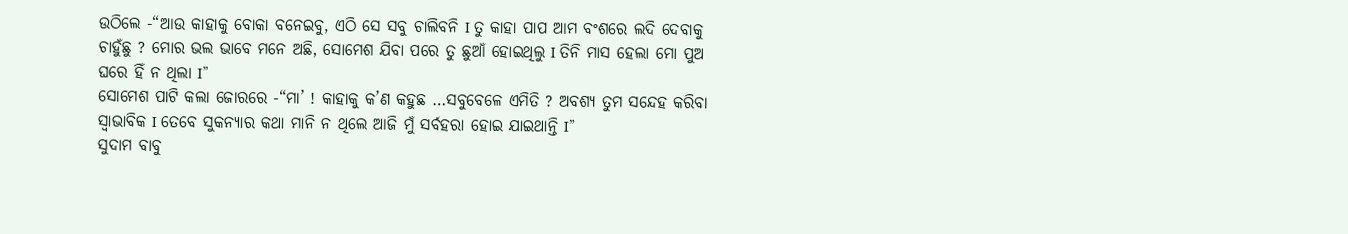ଉଠିଲେ -“ଆଉ କାହାକୁ ବୋକା ବନେଇବୁ, ଏଠି ସେ ସବୁ ଚାଲିବନି I ତୁ କାହା ପାପ ଆମ ବଂଶରେ ଲଦି ଦେବାକୁ ଚାହୁଁଛୁ ? ମୋର ଭଲ ଭାବେ ମନେ ଅଛି, ସୋମେଶ ଯିବା ପରେ ତୁ ଛୁଆଁ ହୋଇଥିଲୁ I ତିନି ମାସ ହେଲା ମୋ ପୁଅ ଘରେ ହିଁ ନ ଥିଲା I”
ସୋମେଶ ପାଟି କଲା ଜୋରରେ -“ମା’ ! କାହାକୁ କ’ଣ କହୁଛ …ସବୁବେଳେ ଏମିତି ? ଅବଶ୍ୟ ତୁମ ସନ୍ଦେହ କରିବା ସ୍ୱାଭାବିକ I ତେବେ ସୁକନ୍ୟାର କଥା ମାନି ନ ଥିଲେ ଆଜି ମୁଁ ସର୍ବହରା ହୋଇ ଯାଇଥାନ୍ତି I”
ସୁଦାମ ବାବୁ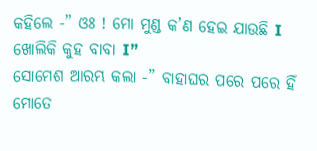କହିଲେ -” ଓଃ ! ମୋ ମୁଣ୍ଡ କ’ଣ ହେଇ ଯାଉଛି I ଖୋଲିକି କୁହ ବାବା I”
ସୋମେଶ ଆରମ୍ଭ କଲା -” ବାହାଘର ପରେ ପରେ ହିଁ ମୋତେ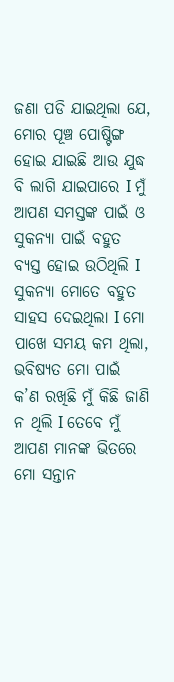ଜଣା ପଡି ଯାଇଥିଲା ଯେ, ମୋର ପୂଞ୍ଚ ପୋଷ୍ଟିଙ୍ଗ ହୋଇ ଯାଇଛି ଆଉ ଯୁଦ୍ଧ ବି ଲାଗି ଯାଇପାରେ I ମୁଁ ଆପଣ ସମସ୍ତଙ୍କ ପାଇଁ ଓ ସୁକନ୍ୟା ପାଇଁ ବହୁତ ବ୍ୟସ୍ତ ହୋଇ ଉଠିଥିଲି I ସୁକନ୍ୟା ମୋତେ ବହୁତ ସାହସ ଦେଇଥିଲା I ମୋ ପାଖେ ସମୟ କମ ଥିଲା, ଭବିଷ୍ୟତ ମୋ ପାଇଁ କ’ଣ ରଖିଛି ମୁଁ କିଛି ଜାଣି ନ ଥିଲି I ତେବେ ମୁଁ ଆପଣ ମାନଙ୍କ ଭିତରେ ମୋ ସନ୍ତାନ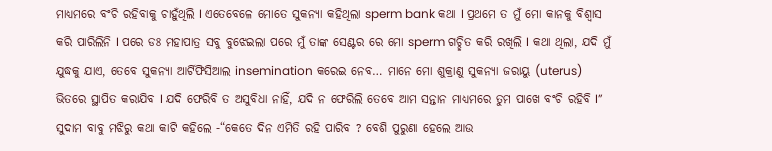ମାଧ୍ୟମରେ ବଂଚି ରହିବାକୁ ଚାହୁଁଥିଲି I ଏତେବେଳେ ମୋତେ ସୁକନ୍ୟା କହିଥିଲା sperm bank କଥା I ପ୍ରଥମେ ତ ମୁଁ ମୋ କାନକୁ ବିଶ୍ୱାସ କରି ପାରିଲିନି I ପରେ ଡଃ ମହାପାତ୍ର ସବୁ ବୁଝେଇଲା ପରେ ମୁଁ ତାଙ୍କ ସେଣ୍ଟର ରେ ମୋ sperm ଗଚ୍ଛିତ କରି ରଖିଲି I କଥା ଥିଲା, ଯଦି ମୁଁ ଯୁଦ୍ଧକୁ ଯାଏ, ତେବେ ସୁକନ୍ୟା ଆର୍ଟିଫିସିଆଲ insemination କରେଇ ନେବ… ମାନେ ମୋ ଶୁକ୍ରାଣୁ ସୁକନ୍ୟା ଜରାୟୁ (uterus) ଭିତରେ ସ୍ଥାପିତ କରାଯିବ I ଯଦି ଫେରିବି ତ ଅସୁବିଧା ନାହିଁ, ଯଦି ନ ଫେରିଲି ତେବେ ଆମ ସନ୍ତାନ ମାଧ୍ୟମରେ ତୁମ ପାଖେ ବଂଚି ରହିବି I”
ସୁଦାମ ବାବୁ ମଝିରୁ କଥା କାଟି କହିଲେ -“କେତେ ଦିନ ଏମିତି ରହି ପାରିବ ? ବେଶି ପୁରୁଣା ହେଲେ ଆଉ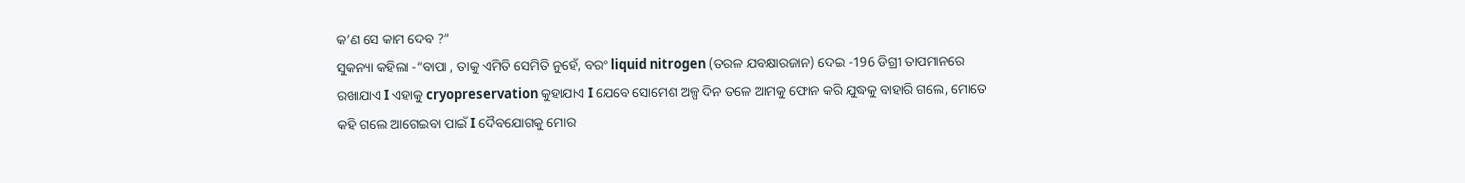କ’ଣ ସେ କାମ ଦେବ ?”
ସୁକନ୍ୟା କହିଲା -“ବାପା , ତାକୁ ଏମିତି ସେମିତି ନୁହେଁ, ବରଂ liquid nitrogen (ତରଳ ଯବକ୍ଷାରଜାନ) ଦେଇ -196 ଡିଗ୍ରୀ ତାପମାନରେ ରଖାଯାଏ I ଏହାକୁ cryopreservation କୁହାଯାଏ I ଯେବେ ସୋମେଶ ଅଳ୍ପ ଦିନ ତଳେ ଆମକୁ ଫୋନ କରି ଯୁଦ୍ଧକୁ ବାହାରି ଗଲେ, ମୋତେ କହି ଗଲେ ଆଗେଇବା ପାଇଁ I ଦୈବଯୋଗକୁ ମୋର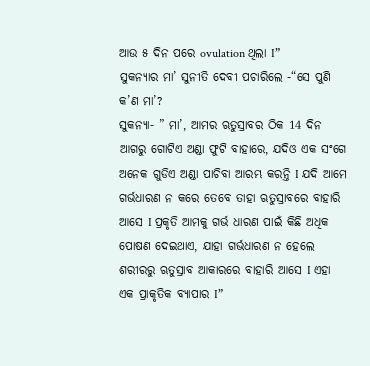ଆଉ ୫ ଦିନ ପରେ ovulation ଥିଲା I”
ସୁକନ୍ୟାର ମା’ ସୁନୀତି ଦେବୀ ପଚାରିଲେ -“ସେ ପୁଣି କ’ଣ ମା’?
ସୁକନ୍ୟା- ” ମା’, ଆମର ଋତୁସ୍ରାବର ଠିକ 14 ଦିନ ଆଗରୁ ଗୋଟିଏ ଅଣ୍ଡା ଫୁଟି ବାହାରେ, ଯଦିଓ ଏକ ସଂଗେ ଅନେକ ଗୁଡିଏ ଅଣ୍ଡା ପାଚିବା ଆରମ୍ଭ କରନ୍ତି I ଯଦି ଆମେ ଗର୍ଭଧାରଣ ନ କରେ ତେବେ ତାହା ଋତୁସ୍ରାବରେ ବାହାରି ଆସେ I ପ୍ରକୃତି ଆମକୁ ଗର୍ଭ ଧାରଣ ପାଇଁ କିଛି ଅଧିକ ପୋଷଣ ଦେଇଥାଏ, ଯାହା ଗର୍ଭଧାରଣ ନ ହେଲେ ଶରୀରରୁ ଋତୁସ୍ରାବ ଆକାରରେ ବାହାରି ଆସେ I ଏହା ଏକ ପ୍ରାକୃତିକ ବ୍ୟାପାର I”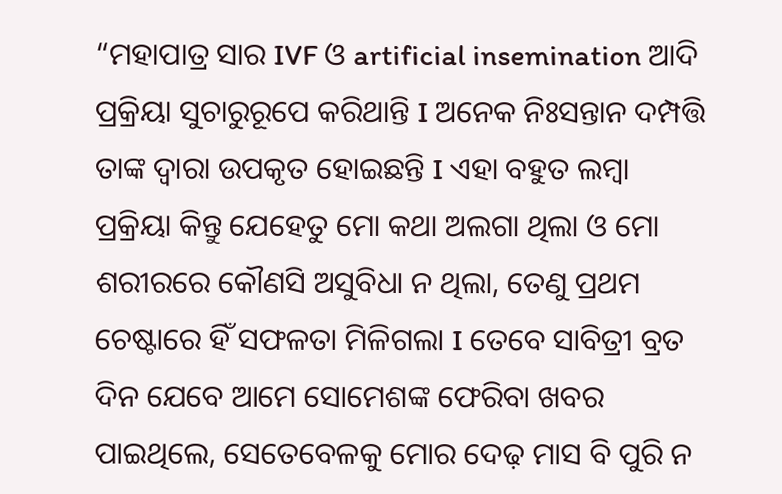“ମହାପାତ୍ର ସାର IVF ଓ artificial insemination ଆଦି ପ୍ରକ୍ରିୟା ସୁଚାରୁରୂପେ କରିଥାନ୍ତି I ଅନେକ ନିଃସନ୍ତାନ ଦମ୍ପତ୍ତି ତାଙ୍କ ଦ୍ୱାରା ଉପକୃତ ହୋଇଛନ୍ତି I ଏହା ବହୁତ ଲମ୍ବା ପ୍ରକ୍ରିୟା କିନ୍ତୁ ଯେହେତୁ ମୋ କଥା ଅଲଗା ଥିଲା ଓ ମୋ ଶରୀରରେ କୌଣସି ଅସୁବିଧା ନ ଥିଲା, ତେଣୁ ପ୍ରଥମ ଚେଷ୍ଟାରେ ହିଁ ସଫଳତା ମିଳିଗଲା I ତେବେ ସାବିତ୍ରୀ ବ୍ରତ ଦିନ ଯେବେ ଆମେ ସୋମେଶଙ୍କ ଫେରିବା ଖବର ପାଇଥିଲେ, ସେତେବେଳକୁ ମୋର ଦେଢ଼ ମାସ ବି ପୁରି ନ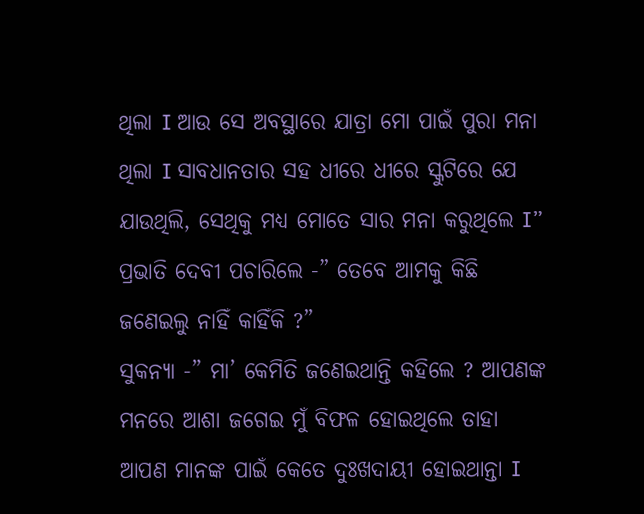ଥିଲା I ଆଉ ସେ ଅବସ୍ଥାରେ ଯାତ୍ରା ମୋ ପାଇଁ ପୁରା ମନା ଥିଲା I ସାବଧାନତାର ସହ ଧୀରେ ଧୀରେ ସ୍କୁଟିରେ ଯେ ଯାଉଥିଲି, ସେଥିକୁ ମଧ୍ୟ ମୋତେ ସାର ମନା କରୁଥିଲେ I”
ପ୍ରଭାତି ଦେବୀ ପଚାରିଲେ -” ତେବେ ଆମକୁ କିଛି ଜଣେଇଲୁ ନାହିଁ କାହିଁକି ?”
ସୁକନ୍ୟା -” ମା’ କେମିତି ଜଣେଇଥାନ୍ତି କହିଲେ ? ଆପଣଙ୍କ ମନରେ ଆଶା ଜଗେଇ ମୁଁ ବିଫଳ ହୋଇଥିଲେ ତାହା ଆପଣ ମାନଙ୍କ ପାଇଁ କେତେ ଦୁଃଖଦାୟୀ ହୋଇଥାନ୍ତା I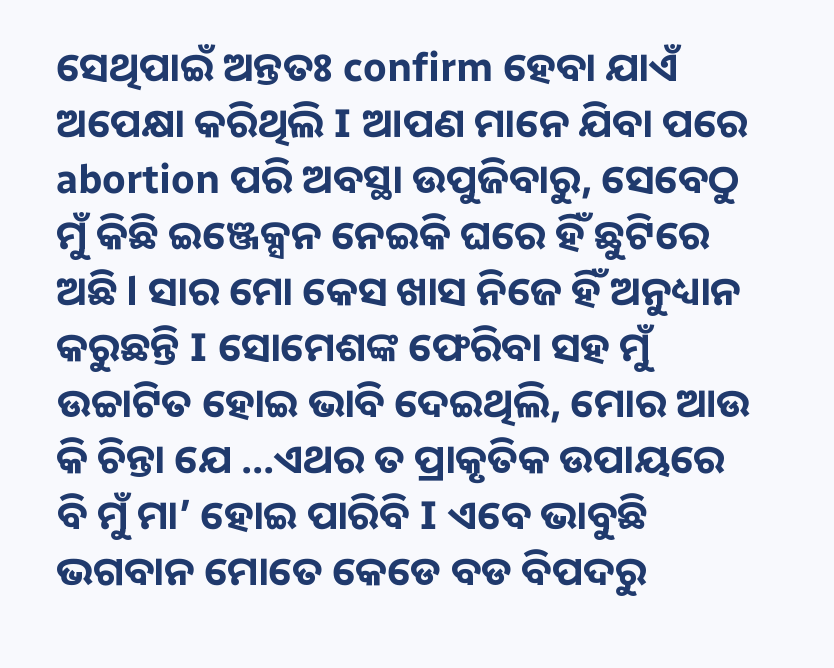ସେଥିପାଇଁ ଅନ୍ତତଃ confirm ହେବା ଯାଏଁ ଅପେକ୍ଷା କରିଥିଲି I ଆପଣ ମାନେ ଯିବା ପରେ abortion ପରି ଅବସ୍ଥା ଉପୁଜିବାରୁ, ସେବେଠୁ ମୁଁ କିଛି ଇଞ୍ଜେକ୍ସନ ନେଇକି ଘରେ ହିଁ ଛୁଟିରେ ଅଛି l ସାର ମୋ କେସ ଖାସ ନିଜେ ହିଁ ଅନୁଧ୍ୟାନ କରୁଛନ୍ତି I ସୋମେଶଙ୍କ ଫେରିବା ସହ ମୁଁ ଉଚ୍ଚାଟିତ ହୋଇ ଭାବି ଦେଇଥିଲି, ମୋର ଆଉ କି ଚିନ୍ତା ଯେ …ଏଥର ତ ପ୍ରାକୃତିକ ଉପାୟରେ ବି ମୁଁ ମା’ ହୋଇ ପାରିବି I ଏବେ ଭାବୁଛି ଭଗବାନ ମୋତେ କେଡେ ବଡ ବିପଦରୁ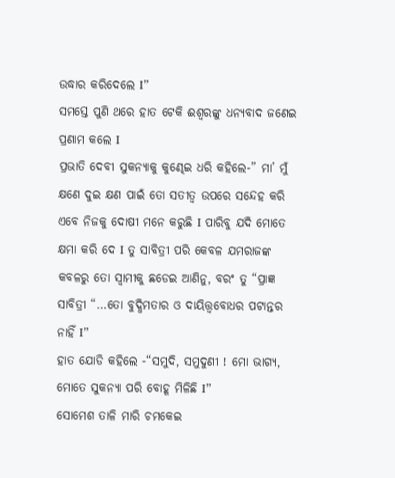ଉଦ୍ଧାର କରିଦେଲେ I”
ସମସ୍ତେ ପୁଣି ଥରେ ହାତ ଟେକି ଈଶ୍ୱରଙ୍କୁ ଧନ୍ୟବାଦ ଜଣେଇ ପ୍ରଣାମ କଲେ I
ପ୍ରଭାତି ଦେବୀ ସୁକନ୍ୟାକୁ କୁଣ୍ଢେଇ ଧରି କହିଲେ-” ମା’ ମୁଁ କ୍ଷଣେ ଦୁଇ କ୍ଷଣ ପାଇଁ ତୋ ସତୀତ୍ଵ ଉପରେ ସନ୍ଦେହ କରି ଏବେ ନିଜକୁ ଦୋଷୀ ମନେ କରୁଛି I ପାରିବୁ ଯଦି ମୋତେ କ୍ଷମା କରି ଦେ I ତୁ ସାବିତ୍ରୀ ପରି କେବଳ ଯମରାଜଙ୍କ କବଳରୁ ତୋ ସ୍ୱାମୀକୁ ଛଡେଇ ଆଣିନୁ, ବରଂ ତୁ “ପ୍ରାଜ୍ଞ ସାବିତ୍ରୀ “…ତୋ ବୁଦ୍ଧିମତାର ଓ ଦାୟିତ୍ତ୍ୱବୋଧର ପଟାନ୍ତର ନାହିଁ I”
ହାତ ଯୋଡି କହିଲେ -“ସମୁଦି, ସମୁଦୁଣୀ ! ମୋ ଭାଗ୍ୟ, ମୋତେ ସୁକନ୍ୟା ପରି ବୋହୂ ମିଳିଛି I”
ସୋମେଶ ତାଳି ମାରି ଚମକେଇ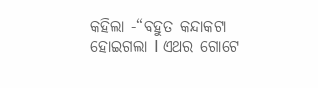କହିଲା -“ବହୁତ କନ୍ଦାକଟା ହୋଇଗଲା І ଏଥର ଗୋଟେ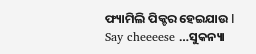ଫ୍ୟାମିଲି ପିକ୍ଚର ହେଇଯାଉ І Say cheeeese …ସୁକନ୍ୟା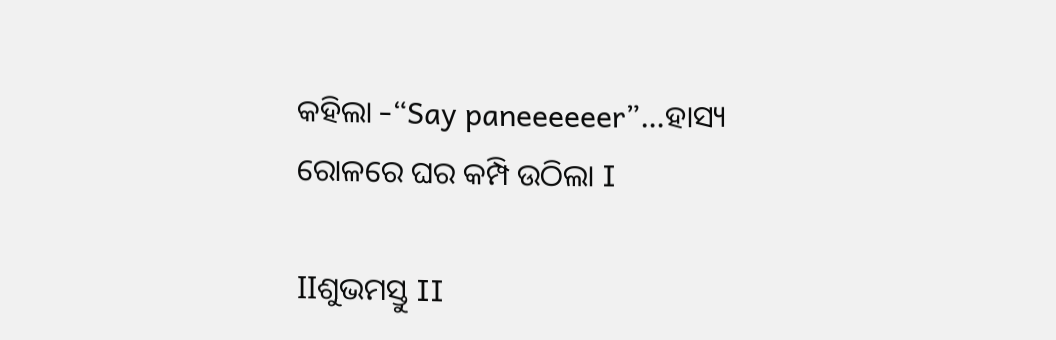କହିଲା -“Say paneeeeeer”…ହାସ୍ୟ ରୋଳରେ ଘର କମ୍ପି ଉଠିଲା I

IIଶୁଭମସ୍ତୁ II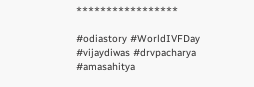*****************

#odiastory #WorldIVFDay #vijaydiwas #drvpacharya #amasahitya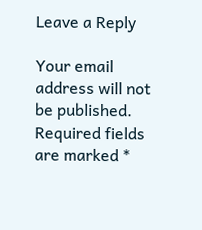Leave a Reply

Your email address will not be published. Required fields are marked *